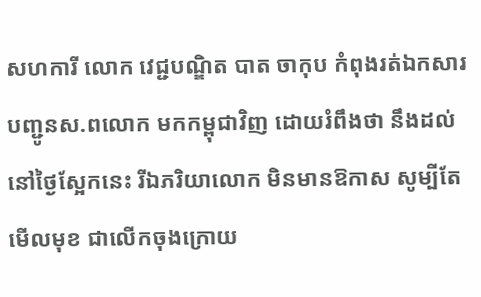សហការី លោក វេជ្ជបណ្ឌិត បាត ចាកុប កំពុងរត់ឯកសារបញ្ជូនស.ពលោក មកកម្ពុជាវិញ ដោយរំពឹងថា នឹងដល់នៅថ្ងៃស្អែកនេះ រីឯភរិយាលោក មិនមានឱកាស សូម្បីតែមើលមុខ ជាលើកចុងក្រោយ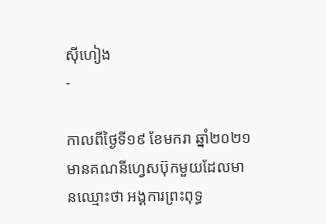ស៊ីហៀង
-

កាលពីថ្ងៃទី១៩ ខែមករា ឆ្នាំ២០២១ មានគណនីហ្វេសប៊ុកមួយដែលមានឈ្មោះថា អង្គការព្រះពុទ្ធ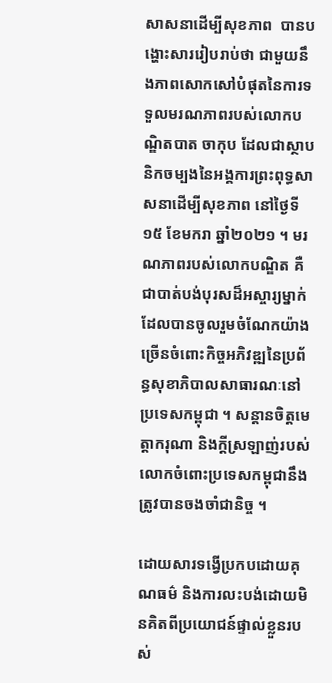សាសនាដើម្បីសុខភាព  បានបង្ហោះសាររៀបរាប់ថា ជាមួយនឹងភាពសោកសៅបំផុតនៃការទទួលមរណភាពរបស់លោកបណ្ឌិតបាត ចាកុប ដែលជាស្ថាបនិកចម្បងនៃអង្គការព្រះពុទ្ធសាសនាដើម្បីសុខភាព នៅថ្ងៃទី ១៥ ខែមករា ឆ្នាំ២០២១ ។ មរណភាពរបស់លោកបណ្ឌិត គឺជាបាត់បង់បុរសដ៏អស្ចារ្យម្នាក់ដែលបានចូលរួមចំណែកយ៉ាងច្រើនចំពោះកិច្ចអភិវឌ្ឍនៃប្រព័ន្ធសុខាភិបាលសាធារណៈនៅប្រទេសកម្ពុជា ។ សន្តានចិត្តមេត្តាករុណា និងក្តីស្រឡាញ់របស់លោកចំពោះប្រទេសកម្ពុជានឹងត្រូវបានចងចាំជានិច្ច ។

ដោយសារទង្វើប្រកបដោយគុណធម៌ និងការលះបង់ដោយមិនគិតពីប្រយោជន៍ផ្ទាល់ខ្លួនរបស់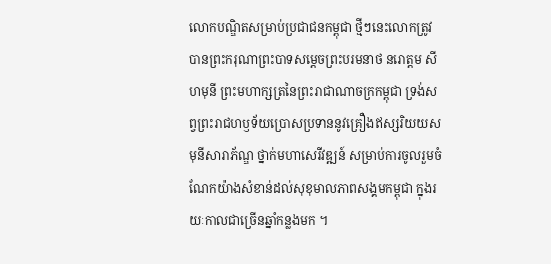លោកបណ្ឌិតសម្រាប់ប្រជាជនកម្ពុជា ថ្មីៗនេះលោកត្រូវបានព្រះករុណាព្រះបាទសម្តេចព្រះបរមនាថ នរោត្តម សីហមុនី ព្រះមហាក្សត្រនៃព្រះរាជាណាចក្រកម្ពុជា ទ្រង់សព្វព្រះរាជហឫទ័យប្រោសប្រទាននូវគ្រឿងឥស្សរិយយស មុនីសារាភ័ណ្ឌ ថ្នាក់មហាសេរីវឌ្ឍន៍ សម្រាប់ការចូលរួមចំណែកយ៉ាងសំខាន់ដល់សុខុមាលភាពសង្គមកម្ពុជា ក្នុងរយៈកាលជាច្រើនឆ្នាំកន្លងមក ។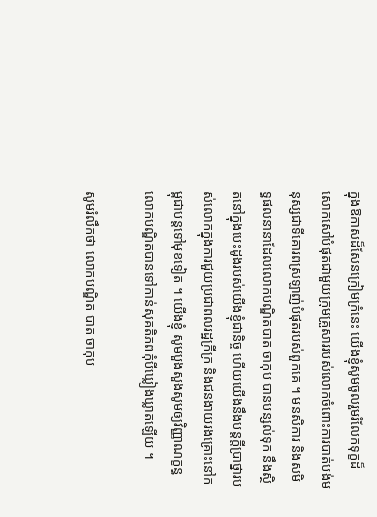ក្នុងឱកាសដ៏សែនក្រៀមក្រំនេះ យើងខ្ញុំសូមចូលរួមរំលែកទុក្ខដ៏សោកសៅបំផុតជាមួយក្រុមគ្រួសាររបស់លោកចំពោះការបាត់បង់មនុស្សជាទីគោរពស្រឡាញ់បំផុតរបស់ពួកគេ ។ មនសិការ និងសមិទ្ធផលនានាដែលលោកបណ្ឌិតបាត ចាកុប បានបន្សល់ទុក នឹងស្ថិតនៅក្នុងបេះដូងរបស់យើងខ្ញុំជានិច្ច ហើយយើងនឹងបន្តក្តីប្រាថ្នារបស់លោកក្នុងការជួយប្រជាពលរដ្ឋក្រីក្រ និងជនងាយរងគ្រោះនៅកម្ពុជាបន្តទៅមុខទៀត ។ យើងខ្ញុំ សូមបួងសួងសូមឲ្យវិញ្ញាណក្ខន្ធលោកបណ្ឌិតបានទៅកាន់សុគតិភពកុំបីឃ្លៀងឃ្លាតឡើយ ។

សូមរំលឹកថា លោកបណ្ឌិត បាត ចាកុប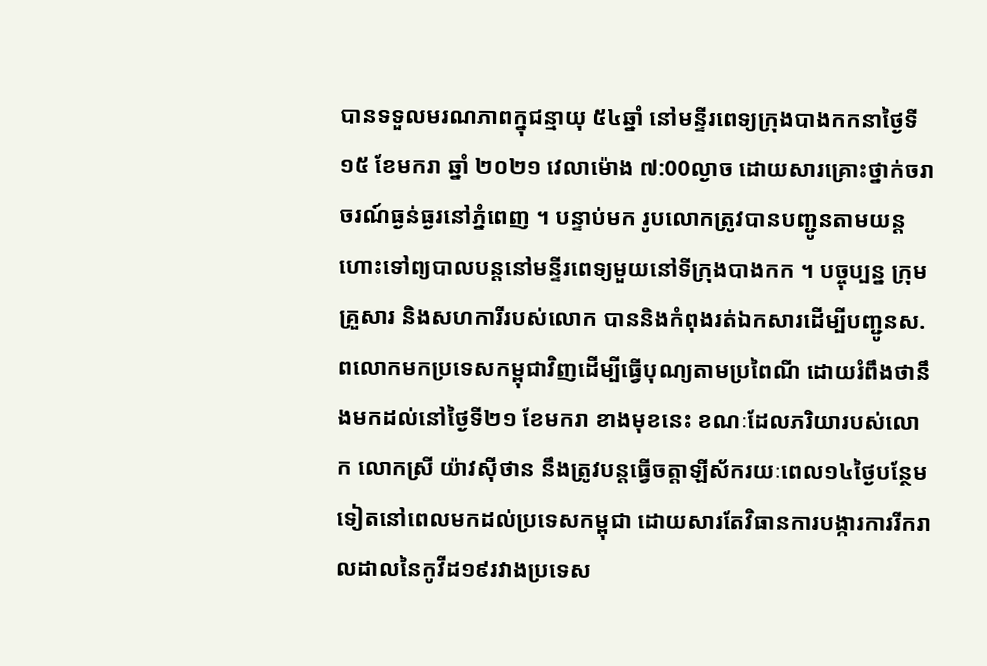បានទទួលមរណភាពក្នុជន្មាយុ ៥៤ឆ្នាំ នៅមន្ទីរពេទ្យក្រុងបាងកកនាថ្ងៃទី ១៥ ខែមករា ឆ្នាំ ២០២១ វេលាម៉ោង ៧:00ល្ងាច ដោយសារគ្រោះថ្នាក់ចរាចរណ៍ធ្ងន់ធ្ងរនៅភ្នំពេញ ។ បន្ទាប់មក រូបលោកត្រូវបានបញ្ជូនតាមយន្តហោះទៅព្យបាលបន្តនៅមន្ទីរពេទ្យមួយនៅទីក្រុងបាងកក ។ បច្ចុប្បន្ន ក្រុមគ្រួសារ និងសហការីរបស់លោក បាននិងកំពុងរត់ឯកសារដើម្បីបញ្ជូនស.ពលោកមកប្រទេសកម្ពុជាវិញដើម្បីធ្វើបុណ្យតាមប្រពៃណី ដោយរំពឹងថានឹងមកដល់នៅថ្ងៃទី២១ ខែមករា ខាងមុខនេះ ខណៈដែលភរិយារបស់លោក លោកស្រី យ៉ាវស៊ីថាន នឹងត្រូវបន្តធ្វើចត្តាឡីស័ករយៈពេល១៤ថ្ងៃបន្ថែមទៀតនៅពេលមកដល់ប្រទេសកម្ពុជា ដោយសារតែវិធានការបង្ការការរីករាលដាលនៃកូវីដ១៩រវាងប្រទេស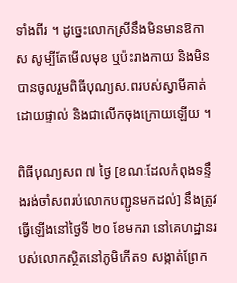ទាំងពីរ ។ ដូច្នេះលោកស្រីនឹងមិនមានឱកាស សូម្បីតែមើលមុខ ឬប៉ះរាងកាយ និងមិនបានចូលរួមពិធីបុណ្យស.ពរបស់ស្វាមីគាត់ដោយផ្ទាល់ និងជាលើកចុងក្រោយឡើយ ។

ពិធីបុណ្យសព ៧ ថ្ងៃ [ខណៈដែលកំពុងទន្ទឹងរង់ចាំសពរប់លោកបញ្ជូនមកដល់] នឹងត្រូវធ្វើឡើងនៅថ្ងៃទី ២០ ខែមករា នៅគេហដ្ឋានរបស់លោកស្ថិតនៅភូមិកើត១ សង្កាត់ព្រែក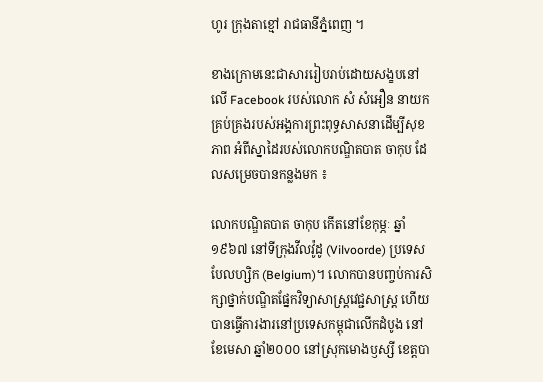ហូរ ក្រុងតាខ្មៅ រាជធានីភ្នំពេញ ។

ខាងក្រោមនេះជាសាររៀបរាប់ដោយសង្ខបនៅលើ Facebook របស់លោក សំ សំអឿន នាយកគ្រប់គ្រងរបស់អង្គការព្រះពុទ្ធសាសនាដើម្បីសុខភាព អំពីស្នាដៃរបស់លោកបណ្ឌិតបាត ចាកុប ដែលសម្រេចបានកន្លងមក ៖

លោកបណ្ឌិតបាត ចាកុប កើតនៅខែកុម្ភៈ ឆ្នាំ១៩៦៧ នៅទីក្រុងវីលវ៉ូដូ (Vilvoorde) ប្រទេសបែលហ្សិក (Belgium)។ លោកបានបញ្ចប់ការសិក្សាថ្នាក់បណ្ឌិតផ្នែកវិទ្យាសាស្រ្តវេជ្ជសាស្រ្ត ហើយបានធ្វើការងារនៅប្រទេសកម្ពុជាលើកដំបូង នៅខែមេសា ឆ្នាំ២០០០ នៅស្រុកមោងឫស្សី ខេត្តបា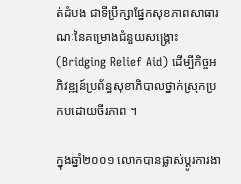ត់ដំបង ជាទីប្រឹក្សាផ្នែកសុខភាពសាធារណៈនៃគម្រោងជំនួយសង្គ្រោះ (Bridging Relief Aid) ដើម្បីកិច្ចអភិវឌ្ឍន៍ប្រព័ន្ធសុខាភិបាលថ្នាក់ស្រុកប្រកបដោយចីរភាព ។

ក្នុងឆ្នាំ២០០១ លោកបានផ្លាស់ប្តូរការងា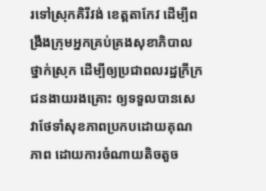រទៅស្រុកគិរីវង់ ខេត្តតាកែវ ដើម្បីពង្រឹងក្រុមអ្នកគ្រប់គ្រងសុខាភិបាលថ្នាក់ស្រុក ដើម្បីឲ្យប្រជាពលរដ្ឋក្រីក្រ ជនងាយរងគ្រោះ ឲ្យទទួលបានសេវាថែទាំសុខភាពប្រកបដោយគុណភាព ដោយការចំណាយតិចតួច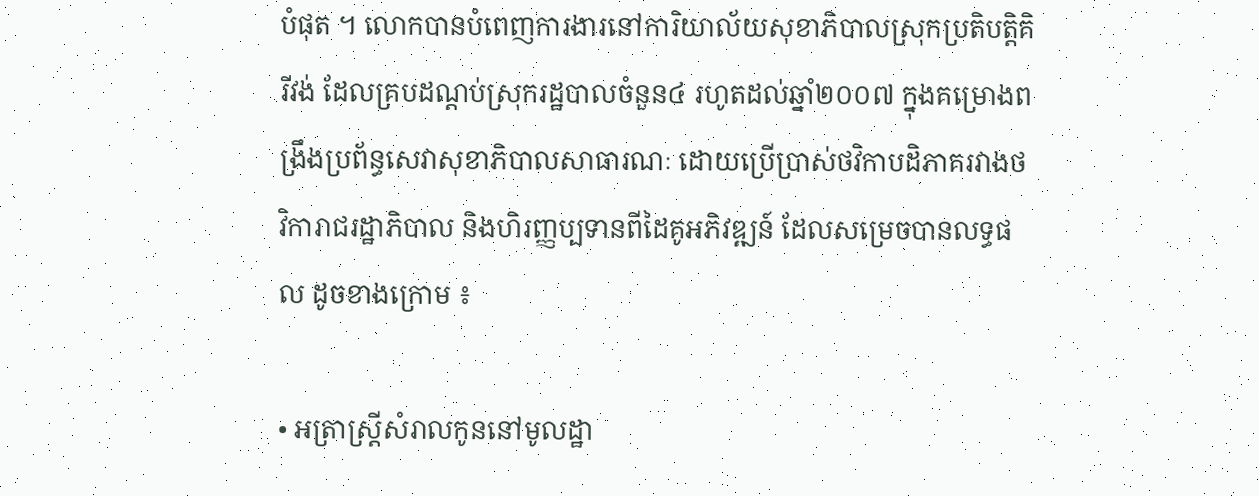បំផុត ។ លោកបានបំពេញការងារនៅការិយាល័យសុខាភិបាលស្រុកប្រតិបត្តិគិរីវង់ ដែលគ្របដណ្តប់ស្រុករដ្ឋបាលចំនួន៤ រហូតដល់ឆ្នាំ២០០៧ ក្នុងគម្រោងពង្រឹងប្រព័ន្ធសេវាសុខាភិបាលសាធារណៈ ដោយប្រើប្រាស់ថវិកាបដិភាគរវាងថវិការាជរដ្ឋាភិបាល និងហិរញ្ញប្បទានពីដៃគូអភិវឌ្ឍន៍ ដែលសម្រេចបានលទ្ធផល ដូចខាងក្រោម ៖

• អត្រាស្ត្រីសំរាលកូននៅមូលដ្ឋា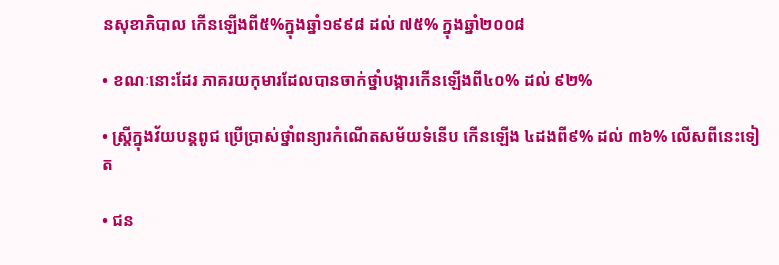នសុខាភិបាល កើនឡើងពី៥%ក្នុងឆ្នាំ១៩៩៨ ដល់ ៧៥% ក្នុងឆ្នាំ២០០៨

• ខណៈនោះដែរ ភាគរយកុមារដែលបានចាក់ថ្នាំបង្ការកើនឡើងពី៤០% ដល់ ៩២%

• ស្ត្រីក្នុងវ័យបន្តពូជ ប្រើប្រាស់ថ្នាំពន្យារកំណើតសម័យទំនើប កើនឡើង ៤ដងពី៩% ដល់ ៣៦% លើសពីនេះទៀត

• ជន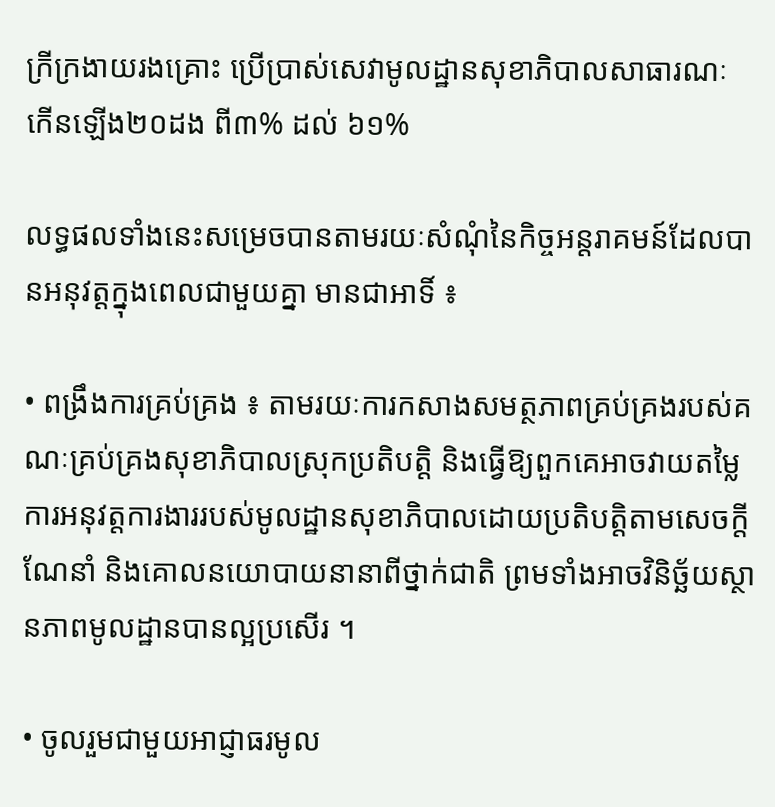ក្រីក្រងាយរងគ្រោះ ប្រើប្រាស់សេវាមូលដ្ឋានសុខាភិបាលសាធារណៈ កើនឡើង២០ដង ពី៣% ដល់ ៦១%

លទ្ធផលទាំងនេះសម្រេចបានតាមរយៈសំណុំនៃកិច្ចអន្តរាគមន៍ដែលបានអនុវត្តក្នុងពេលជាមួយគ្នា មានជាអាទិ៍ ៖

• ពង្រឹងការគ្រប់គ្រង ៖ តាមរយៈការកសាងសមត្ថភាពគ្រប់គ្រងរបស់គណៈគ្រប់គ្រងសុខាភិបាលស្រុកប្រតិបត្តិ និងធ្វើឱ្យពួកគេអាចវាយតម្លៃការអនុវត្តការងាររបស់មូលដ្ឋានសុខាភិបាលដោយប្រតិបត្តិតាមសេចក្តីណែនាំ និងគោលនយោបាយនានាពីថ្នាក់ជាតិ ព្រមទាំងអាចវិនិច្ឆ័យស្ថានភាពមូលដ្ឋានបានល្អប្រសើរ ។

• ចូលរួមជាមួយអាជ្ញាធរមូល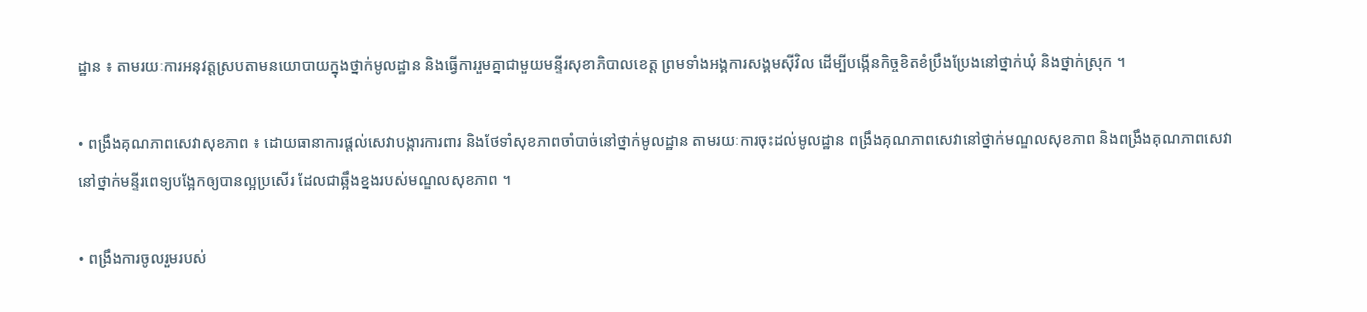ដ្ឋាន ៖ តាមរយៈការអនុវត្តស្របតាមនយោបាយក្នុងថ្នាក់មូលដ្ឋាន និងធ្វើការរួមគ្នាជាមួយមន្ទីរសុខាភិបាលខេត្ត ព្រមទាំងអង្គការសង្គមស៊ីវិល ដើម្បីបង្កើនកិច្ចខិតខំប្រឹងប្រែងនៅថ្នាក់ឃុំ និងថ្នាក់ស្រុក ។

• ពង្រឹងគុណភាពសេវាសុខភាព ៖ ដោយធានាការផ្តល់សេវាបង្ការការពារ និងថែទាំសុខភាពចាំបាច់នៅថ្នាក់មូលដ្ឋាន តាមរយៈការចុះដល់មូលដ្ឋាន ពង្រឹងគុណភាពសេវានៅថ្នាក់មណ្ឌលសុខភាព និងពង្រឹងគុណភាពសេវានៅថ្នាក់មន្ទីរពេទ្យបង្អែកឲ្យបានល្អប្រសើរ ដែលជាឆ្អឹងខ្នងរបស់មណ្ឌលសុខភាព ។

• ពង្រឹងការចូលរួមរបស់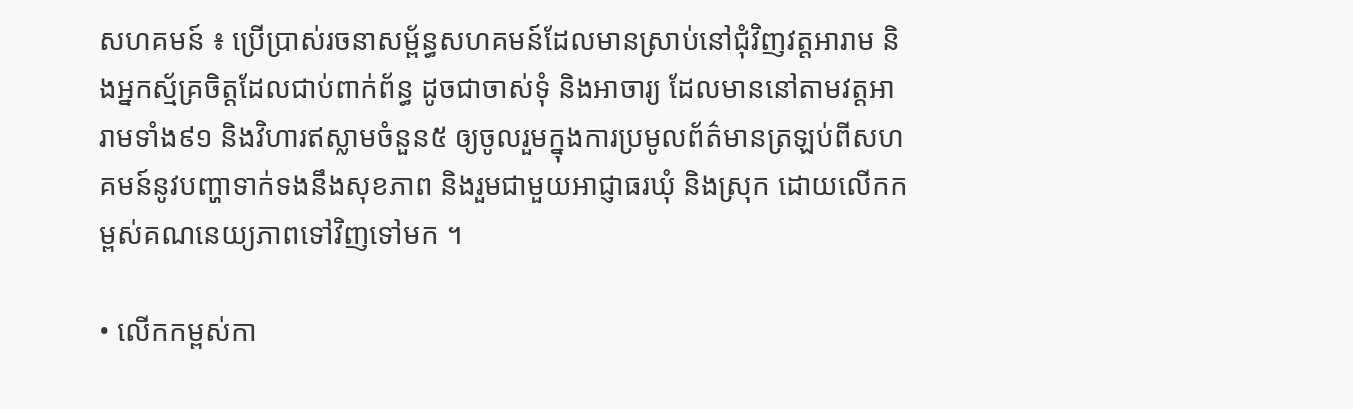សហគមន៍ ៖ ប្រើប្រាស់រចនាសម្ព័ន្ធសហគមន៍ដែលមានស្រាប់នៅជុំវិញវត្តអារាម និងអ្នកស្ម័គ្រចិត្តដែលជាប់ពាក់ព័ន្ធ ដូចជាចាស់ទុំ និងអាចារ្យ ដែលមាននៅតាមវត្តអារាមទាំង៩១ និងវិហារឥស្លាមចំនួន៥ ឲ្យចូលរួមក្នុងការប្រមូលព័ត៌មានត្រឡប់ពីសហគមន៍នូវបញ្ហាទាក់ទងនឹងសុខភាព និងរួមជាមួយអាជ្ញាធរឃុំ និងស្រុក ដោយលើកកម្ពស់គណនេយ្យភាពទៅវិញទៅមក ។

• លើកកម្ពស់កា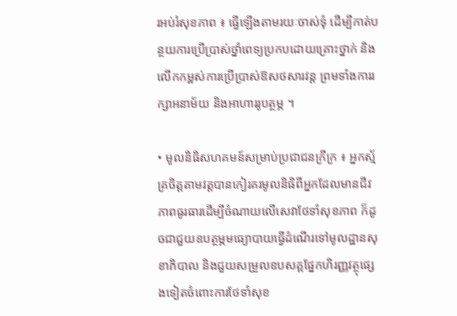រអប់រំសុខភាព ៖ ធ្វើឡើងតាមរយៈចាស់ទុំ ដើម្បីកាត់បន្ថយការប្រើប្រាស់ថ្នាំពេទ្យប្រកបដោយគ្រោះថ្នាក់ និង លើកកម្ពស់ការប្រើប្រាស់ឱសថសារវន្ត ព្រមទាំងការរក្សាអនាម័យ និងអាហាររូបត្ថម្ភ ។

• មូលនិធិសហគមន៍សម្រាប់ប្រជាជនក្រីក្រ ៖ អ្នកស្ម័គ្រចិត្តតាមវត្តបានកៀរគរមូលនិធិពីអ្នកដែលមានជីវភាពធូរធារដើម្បីចំណាយលើសេវាថែទាំសុខភាព ក៏ដូចជាជួយឧបត្ថម្ភមធ្យោបាយធ្វើដំណើរទៅមូលដ្ឋានសុខាភិបាល និងជួយសម្រួលឧបសគ្គផ្នែកហិរញ្ញវត្ថុផ្សេងទៀតចំពោះការថែទាំសុខ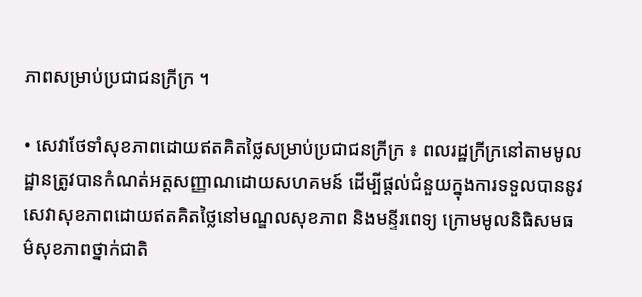ភាពសម្រាប់ប្រជាជនក្រីក្រ ។

• សេវាថែទាំសុខភាពដោយឥតគិតថ្លៃសម្រាប់ប្រជាជនក្រីក្រ ៖ ពលរដ្ឋក្រីក្រនៅតាមមូលដ្ឋានត្រូវបានកំណត់អត្តសញ្ញាណដោយសហគមន៍ ដើម្បីផ្តល់ជំនួយក្នុងការទទួលបាននូវសេវាសុខភាពដោយឥតគិតថ្លៃនៅមណ្ឌលសុខភាព និងមន្ទីរពេទ្យ ក្រោមមូលនិធិសមធម៌សុខភាពថ្នាក់ជាតិ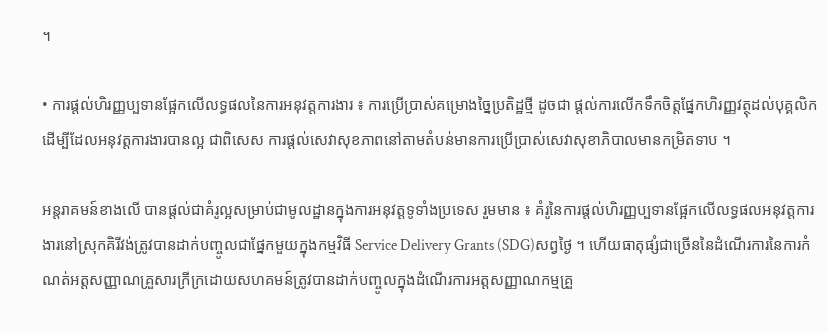។

• ការផ្តល់ហិរញ្ញប្បទានផ្អែកលើលទ្ធផលនៃការអនុវត្តការងារ ៖ ការប្រើប្រាស់គម្រោងច្នៃប្រតិដ្ឋថ្មី ដូចជា ផ្តល់ការលើកទឹកចិត្តផ្នែកហិរញ្ញវត្ថុដល់បុគ្គលិកដើម្បីដែលអនុវត្តការងារបានល្អ ជាពិសេស ការផ្តល់សេវាសុខភាពនៅតាមតំបន់មានការប្រើប្រាស់សេវាសុខាភិបាលមានកម្រិតទាប ។

អន្តរាគមន៍ខាងលើ បានផ្តល់ជាគំរូល្អសម្រាប់ជាមូលដ្ឋានក្នុងការអនុវត្តទូទាំងប្រទេស រួមមាន ៖ គំរូនៃការផ្តល់ហិរញ្ញប្បទានផ្អែកលើលទ្ធផលអនុវត្តការងារនៅស្រុកគិរីវង់ត្រូវបានដាក់បញ្ចូលជាផ្នែកមួយក្នុងកម្មវិធី Service Delivery Grants (SDG)សព្វថ្ងៃ ។ ហើយធាតុផ្សំជាច្រើននៃដំណើរការនៃការកំណត់អត្តសញ្ញាណគ្រួសារក្រីក្រដោយសហគមន៍ត្រូវបានដាក់បញ្ចូលក្នុងដំណើរការអត្តសញ្ញាណកម្មគ្រួ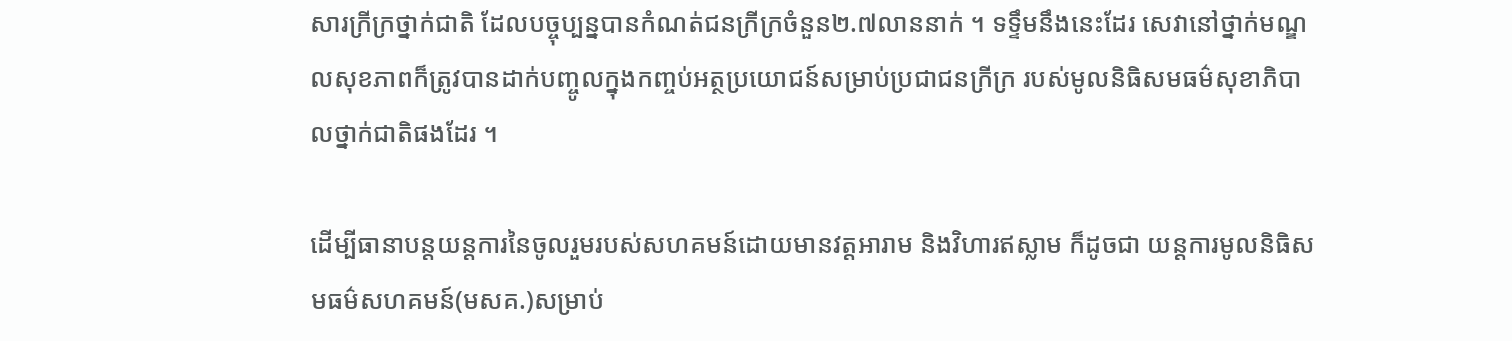សារក្រីក្រថ្នាក់ជាតិ ដែលបច្ចុប្បន្នបានកំណត់ជនក្រីក្រចំនួន២.៧លាននាក់ ។ ទទ្ទឹមនឹងនេះដែរ សេវានៅថ្នាក់មណ្ឌលសុខភាពក៏ត្រូវបានដាក់បញ្ចូលក្នុងកញ្ចប់អត្ថប្រយោជន៍សម្រាប់ប្រជាជនក្រីក្រ របស់មូលនិធិសមធម៌សុខាភិបាលថ្នាក់ជាតិផងដែរ ។

ដើម្បីធានាបន្តយន្តការនៃចូលរួមរបស់សហគមន៍ដោយមានវត្តអារាម និងវិហារឥស្លាម ក៏ដូចជា យន្តការមូលនិធិសមធម៌សហគមន៍(មសគ.)សម្រាប់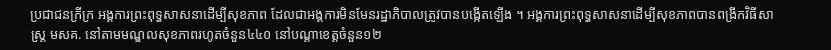ប្រជាជនក្រីក្រ អង្គការព្រះពុទ្ធសាសនាដើម្បីសុខភាព ដែលជាអង្គការមិនមែនរដ្ឋាភិបាលត្រូវបានបង្កើតឡើង ។ អង្គការព្រះពុទ្ធសាសនាដើម្បីសុខភាពបានពង្រីកវិធីសាស្រ្ត មសគ. នៅតាមមណ្ឌលសុខភាពរហូតចំនួន៤៤០ នៅបណ្តាខេត្តចំនួន១២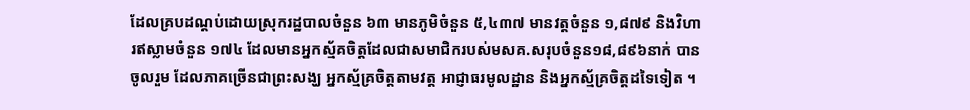ដែលគ្របដណ្តប់ដោយស្រុករដ្ឋបាលចំនួន ៦៣ មានភូមិចំនួន ៥,៤៣៧ មានវត្តចំនួន ១,៨៧៩ និងវិហារឥស្លាមចំនួន ១៧៤ ដែលមានអ្នកស្ម័គចិត្តដែលជាសមាជិករបស់មសគ.សរុបចំនួន១៨,៨៩៦នាក់ បានចូលរួម ដែលភាគច្រើនជាព្រះសង្ឃ អ្នកស្ម័គ្រចិត្តតាមវត្ត អាជ្ញាធរមូលដ្ឋាន និងអ្នកស្ម័គ្រចិត្តដទៃទៀត ។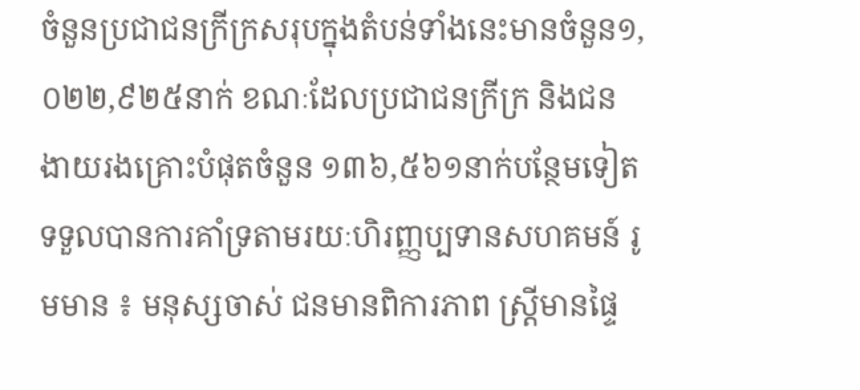ចំនួនប្រជាជនក្រីក្រសរុបក្នុងតំបន់ទាំងនេះមានចំនួន១,០២២,៩២៥នាក់ ខណៈដែលប្រជាជនក្រីក្រ និងជនងាយរងគ្រោះបំផុតចំនួន ១៣៦,៥៦១នាក់បន្ថែមទៀតទទួលបានការគាំទ្រតាមរយៈហិរញ្ញប្បទានសហគមន៍ រូមមាន ៖ មនុស្សចាស់ ជនមានពិការភាព ស្ត្រីមានផ្ទៃ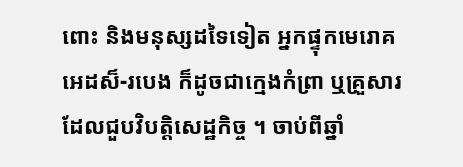ពោះ និងមនុស្សដទៃទៀត អ្នកផ្ទុកមេរោគអេដស៏-របេង ក៏ដូចជាក្មេងកំព្រា ឬគ្រួសារដែលជួបវិបត្តិសេដ្ឋកិច្ច ។ ចាប់ពីឆ្នាំ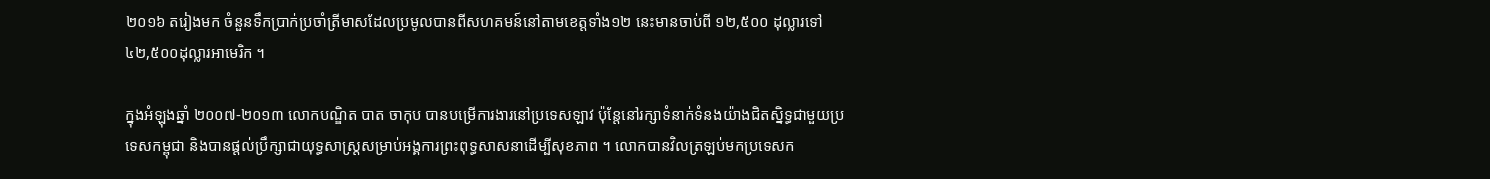២០១៦ តរៀងមក ចំនួនទឹកប្រាក់ប្រចាំត្រីមាសដែលប្រមូលបានពីសហគមន៍នៅតាមខេត្តទាំង១២ នេះមានចាប់ពី ១២,៥០០ ដុល្លារទៅ ៤២,៥០០ដុល្លារអាមេរិក ។

ក្នុងអំឡុងឆ្នាំ ២០០៧-២០១៣ លោកបណ្ឌិត បាត ចាកុប បានបម្រើការងារនៅប្រទេសឡាវ ប៉ុន្តែនៅរក្សាទំនាក់ទំនងយ៉ាងជិតស្និទ្ធជាមួយប្រទេសកម្ពុជា និងបានផ្តល់ប្រឹក្សាជាយុទ្ធសាស្ត្រសម្រាប់អង្គការព្រះពុទ្ធសាសនាដើម្បីសុខភាព ។ លោកបានវិលត្រឡប់មកប្រទេសក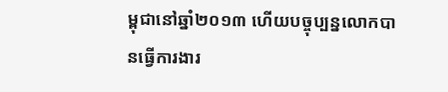ម្ពុជានៅឆ្នាំ២០១៣ ហើយបច្ចុប្បន្នលោកបានធ្វើការងារ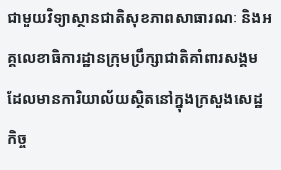ជាមួយវិទ្យាស្ថានជាតិសុខភាពសាធារណៈ និងអគ្គលេខាធិការដ្ឋានក្រុមប្រឹក្សាជាតិគាំពារសង្គមដែលមានការិយាល័យស្ថិតនៅក្នុងក្រសួងសេដ្ឋកិច្ច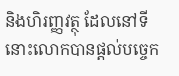និងហិរញ្ញវត្ថុ ដែលនៅទីនោះលោកបានផ្តល់បច្ចេក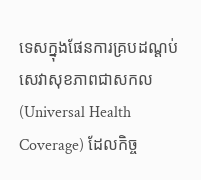ទេសក្នុងផែនការគ្របដណ្តប់សេវាសុខភាពជាសកល (Universal Health Coverage) ដែលកិច្ច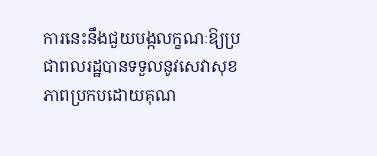ការនេះនឹងជួយបង្កលក្ខណៈឱ្យប្រជាពលរដ្ឋបានទទួលនូវសេវាសុខភាពប្រកបដោយគុណ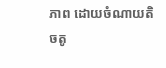ភាព ដោយចំណាយតិចតូ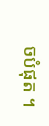ចបំផុត ។